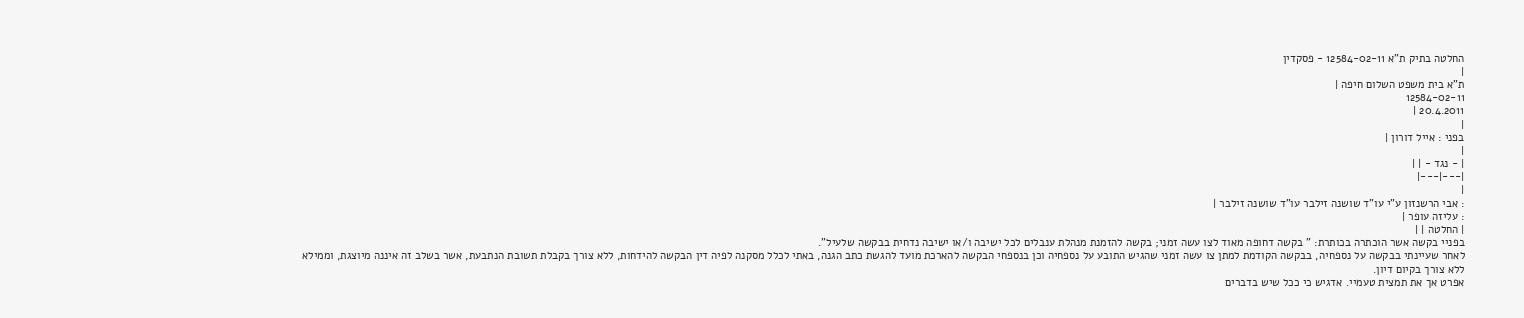החלטה בתיק ת"א 12584-02-11 - פסקדין
|
ת"א בית משפט השלום חיפה |
12584-02-11
20.4.2011 |
|
בפני : אייל דורון |
|
| - נגד - | |
|---|---|
|
: אבי הרשנזון ע"י עו"ד שושנה זילבר עו"ד שושנה זילבר |
: עליזה עופר |
| החלטה | |
בפניי בקשה אשר הוכתרה בכותרת: " בקשה דחופה מאוד לצו עשה זמני; בקשה להזמנת מנהלת ענבלים לכל ישיבה ו/או ישיבה נדחית בבקשה שלעיל".
לאחר שעיינתי בבקשה על נספחיה, בבקשה הקודמת למתן צו עשה זמני שהגיש התובע על נספחיה וכן בנספחי הבקשה להארכת מועד להגשת כתב הגנה, באתי לכלל מסקנה לפיה דין הבקשה להידחות, ללא צורך בקבלת תשובת הנתבעת, אשר בשלב זה איננה מיוצגת, וממילא ללא צורך בקיום דיון.
אפרט אך את תמצית טעמיי. אדגיש כי ככל שיש בדברים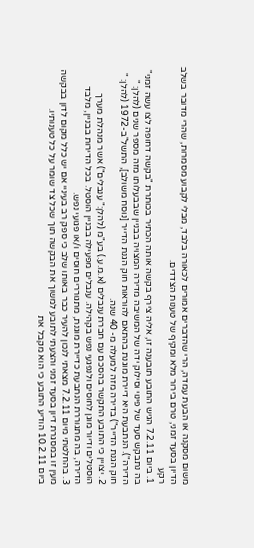משום מסקנה או הבעת עמדה, הרי שהדברים אמורים לכאורה בלבד, מבלי לקבוע מסמרות, שהרי מדובר בשלב הדיון בסעד זמני, טרם בירור מלא ומקיף של טענות הצדדים.
רקע
1. ביום 7.2.11 הגיש התובע תובענה זו, אליה צירף בקשה אותה הכתיר בכותרת "בקשה דחופה לצו עשה זמני" בה נתבקש סעד של פינוי וסילוק ידה של המשיבה מדירה המצויה בבניין שבבעלותו מזה מספר שנים (להלן: " הדירה"). הנתבעת היא דיירת מוגנת בהתאם להוראות חוק הגנת הדייר [נוסח משולב], התשל"ב-1972 (להלן: " חוק הגנת הדייר") בדירה מזה למעלה מ- 40 שנה.
2. יצויין כי התובע התקשר בהסכם עם חברת ענבלים (א.מ.ע.) בע"מ (להלן:" ענבלים") אשר מנהלת מערך הוסטלים ודיור מוגן לחוסים ולנפגעי נפש בקהילה. ענבלים מפעילה בבניין הוסטל. בכל הדירות בבניין, מלבד הדירה, בה מתגוררת הנתבעת כדיירת מוגנת, מתגוררים חוסים ו/או פגועי נפש.
3. בהחלטתי מיום 7.2.11 מצאתי לנכון להעיר כבר באותו שלב כי ספק רב בעיניי אם יש כלל מקום לדון בבקשה מעין זו במסגרת דיון בסעד זמני והצעתי לתובע למשוך את הבקשה תוך שכל צד שומר על כל טענותיו.
ביום 10.2.11 הודיע התובע כי הוא מקבל את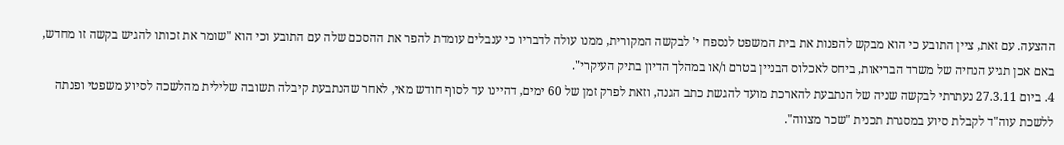ההצעה. עם זאת, ציין התובע כי הוא מבקש להפנות את בית המשפט לנספח י' לבקשה המקורית, ממנו עולה לדבריו כי ענבלים עומדת להפר את ההסכם שלה עם התובע וכי הוא "שומר את זכותו להגיש בקשה זו מחדש, באם אכן תגיע הנחיה של משרד הבריאות, ביחס לאכלוס הבניין בטרם ו/או במהלך הדיון בתיק העיקרי".
4. ביום 27.3.11 נעתרתי לבקשה שניה של הנתבעת להארכת מועד להגשת כתב הגנה, וזאת לפרק זמן של 60 ימים, דהיינו עד לסוף חודש מאי, לאחר שהנתבעת קיבלה תשובה שלילית מהלשכה לסיוע משפטי ופנתה ללשכת עוה"ד לקבלת סיוע במסגרת תכנית "שכר מצווה".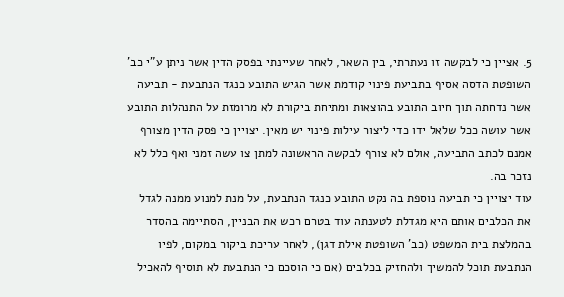5. אציין כי לבקשה זו נעתרתי, בין השאר, לאחר שעיינתי בפסק הדין אשר ניתן ע"י כב' השופטת הדסה אסיף בתביעת פינוי קודמת אשר הגיש התובע כנגד הנתבעת - תביעה אשר נדחתה תוך חיוב התובע בהוצאות ומתיחת ביקורת לא מרומזת על התנהלות התובע אשר עושה ככל שלאל ידו כדי ליצור עילות פינוי יש מאין. יצויין כי פסק הדין מצורף אמנם לכתב התביעה, אולם לא צורף לבקשה הראשונה למתן צו עשה זמני ואף כלל לא נזכר בה.
עוד יצויין כי תביעה נוספת בה נקט התובע כנגד הנתבעת, על מנת למנוע ממנה לגדל את הכלבים אותם היא מגדלת לטענתה עוד בטרם רכש את הבניין, הסתיימה בהסדר בהמלצת בית המשפט (כב' השופטת אילת דגן), לאחר עריכת ביקור במקום, לפיו הנתבעת תוכל להמשיך ולהחזיק בכלבים (אם כי הוסכם כי הנתבעת לא תוסיף להאכיל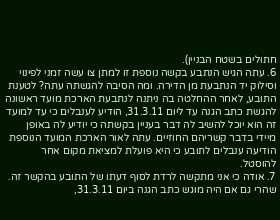חתולים בשטח הבניין).
6. עתה הגיש הנתבע בקשה נוספת זו למתן צו עשה זמני לפינוי וסילוק יד הנתבעת מן הדירה. ומה הסיבה להגשתה עתה? לטענת התובע, לאחר ההחלטה בה ניתנה לנתבעת הארכת מועד ראשונה להגשת כתב הגנה עד ליום 31.3.11, הודיע לענבלים כי עד למועד זה הוא יוכל להשיב לה דבר בעניין בקשתה כי יודיע לה באופן מיידי בדבר קשריהם החוזיים. עתה לאור הארכת המועד הנוספת הודיעה ענבלים לתובע כי היא פועלת למציאת מקום אחר להוסטל.
7. אודה כי אני מתקשה לרדת לסוף דעתו של התובע בהקשר זה. שהרי גם אם היה מוגש כתב הגנה ביום 31.3.11,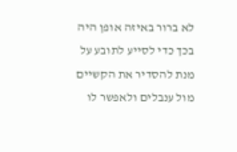לא ברור באיזה אופן היה בכך כדי לסייע לתובע על מנת להסדיר את הקשיים מול ענבלים ולאפשר לו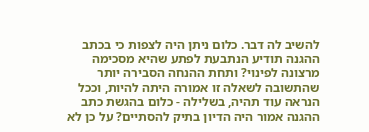להשיב לה דבר. כלום ניתן היה לצפות כי בכתב ההגנה תודיע הנתבעת לפתע שהיא מסכימה מרצונה לפינוי? ותחת ההנחה הסבירה יותר שהתשובה לשאלה זו אמורה היתה להיות, וככל הנראה עוד תהיה, בשלילה - כלום בהגשת כתב ההגנה אמור היה הדיון בתיק להסתיים? על כן לא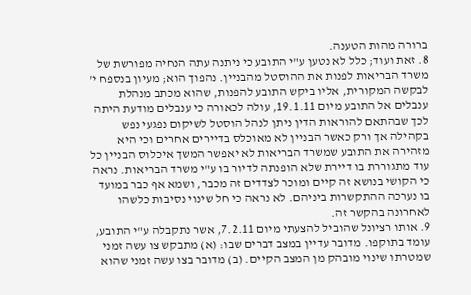ברורה מהות הטענה.
8. זאת ועוד; כלל לא נטען ע"י התובע כי ניתנה עתה הנחיה מפורשת של משרד הבריאות לפנות את ההוסטל מהבניין. נהפוך הוא; מעיון בנספח י' לבקשה המקורית, אליו ביקש התובע להפנות, שהוא מכתב מנהלת ענבלים אל התובע מיום 19.1.11, עולה לכאורה כי ענבלים מודעת היתה לכך שבהתאם להוראות הדין ניתן לנהל הוסטל לשיקום נפגעי נפש בקהילה אך ורק כאשר הבניין לא מאוכלס בדיירים אחרים וכי היא מזהירה את התובע שמשרד הבריאות לא יאפשר המשך איכלוס הבניין כל עוד מתגוררת בו דיירת שלא הופנתה לדיור בו ע"י משרד הבריאות. נראה כי הקושי בנושא זה קיים ומוכר לצדדים זה מכבר, ושמא אף כבר במועד בו נערכה ההתקשרות ביניהם. לא נראה כי חל שינוי נסיבות כלשהו לאחרונה בהקשר זה.
9. אותו רציונל שהוביל להצעתי מיום 7.2.11, אשר נתקבלה ע"י התובע, עומד בתוקפו. מדובר עדיין במצב דברים שבו: (א) מתבקש צו עשה זמני שמטרתו שינוי מובהק מן המצב הקיים. (ב) מדובר בצו עשה זמני שהוא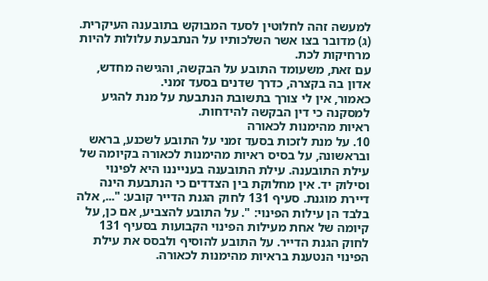למעשה זהה לחלוטין לסעד המבוקש בתובענה העיקרית. (ג) מדובר בצו אשר השלכותיו על הנתבעת עלולות להיות מרחיקות לכת.
עם זאת, משעומד התובע על הבקשה, והגישה מחדש, אדון בה בקצרה, כדרך שדנים בסעד זמני.
כאמור, אין לי צורך בתשובת הנתבעת על מנת להגיע למסקנה כי דין הבקשה להידחות.
ראיות מהימנות לכאורה
10. על מנת לזכות בסעד זמני על התובע לשכנע, בראש ובראשונה, על בסיס ראיות מהימנות לכאורה בקיומה של עילת התובענה. עילת התובענה בענייננו היא לפינוי וסילוק יד. אין מחלוקת בין הצדדים כי הנתבעת הינה דיירת מוגנת. סעיף 131 לחוק הגנת הדייר קובע: "..., אלה בלבד הן עילות הפינוי: ". על התובע להצביע, אם כן, על קיומה של אחת מעילות הפינוי הקבועות בסעיף 131 לחוק הגנת הדייר. על התובע להוסיף ולבסס את עילת הפינוי הנטענת בראיות מהימנות לכאורה.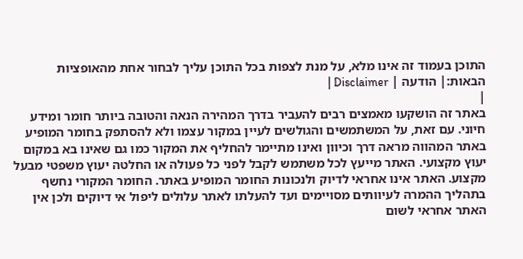התוכן בעמוד זה אינו מלא, על מנת לצפות בכל התוכן עליך לבחור אחת מהאופציות הבאות:| הודעה | Disclaimer |
|
באתר זה הושקעו מאמצים רבים להעביר בדרך המהירה הנאה והטובה ביותר חומר ומידע חיוני. עם זאת, על המשתמשים והגולשים לעיין במקור עצמו ולא להסתפק בחומר המופיע באתר המהווה מראה דרך וכיוון ואינו מתיימר להחליף את המקור כמו גם שאינו בא במקום יעוץ מקצועי. האתר מייעץ לכל משתמש לקבל לפני כל פעולה או החלטה יעוץ משפטי מבעל מקצוע. האתר אינו אחראי לדיוק ולנכונות החומר המופיע באתר. החומר המקורי נחשף בתהליך ההמרה לעיוותים מסויימים ועד להעלתו לאתר עלולים ליפול אי דיוקים ולכן אין האתר אחראי לשום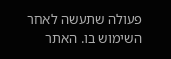פעולה שתעשה לאחר השימוש בו. האתר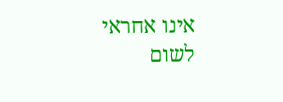אינו אחראי לשום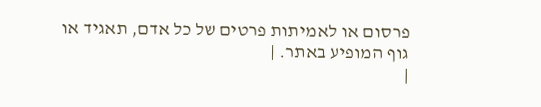פרסום או לאמיתות פרטים של כל אדם, תאגיד או גוף המופיע באתר. |
|